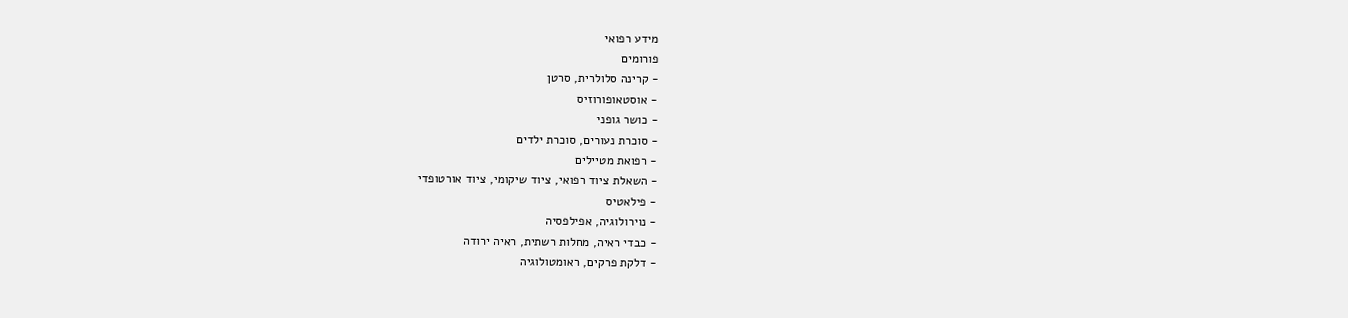מידע רפואי
פורומים
- קרינה סלולרית, סרטן
- אוסטאופורוזיס
- כושר גופני
- סוכרת נעורים, סוכרת ילדים
- רפואת מטיילים
- השאלת ציוד רפואי, ציוד שיקומי, ציוד אורטופדי
- פילאטיס
- נוירולוגיה, אפילפסיה
- כבדי ראיה, מחלות רשתית, ראיה ירודה
- דלקת פרקים, ראומטולוגיה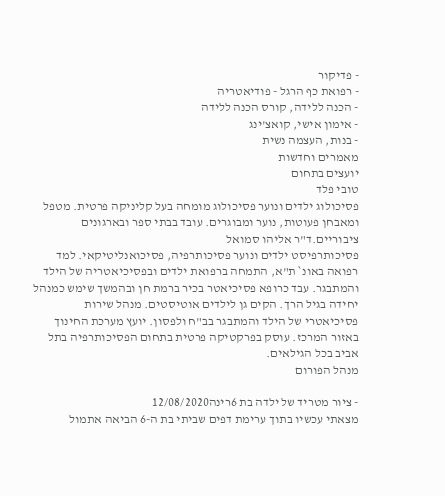- פדיקור
- רפואת כף הרגל - פודיאטריה
- הכנה ללידה, קורס הכנה ללידה
- אימון אישי, קואצ'ינג
- בנות, העצמה נשית
מאמרים וחדשות
יועצים בתחום
טובי פלד
פסיכולוג ילדים ונוער פסיכולוג מומחה בעל קליניקה פרטית. מטפל ומאבחן פעוטות, נוער ומבוגרים. עובד בבתי ספר ובארגונים ציבוריים.ד"ר אליהו סמואל
פסיכותרפיסט ילדים ונוער פסיכותרפיה, פסיכואנליטיקאי. למד רפואה באונ` ת"א, התמחה ברפואת ילדים ובפסיכיאטריה של הילד והמתבגר. עבד כרופא פסיכיאטר בכיר ברמת חן ובהמשך שימש כמנהל יחידה בגיל הרך. הקים גן לילדים אוטיסטים. מנהל שירות פסיכיאטרי של הילד והמתבגר בב"ח ולפסון. יועץ מערכת החינוך באזור המרכז. עוסק בפרקטיקה פרטית בתחום הפסיכותרפיה בתל אביב בכל הגילאים.
מנהל הפורום

- ציור מטריד של ילדה בת 6רינה12/08/2020
מצאתי עכשיו בתוך ערימת דפים שביתי בת ה-6 הביאה אתמול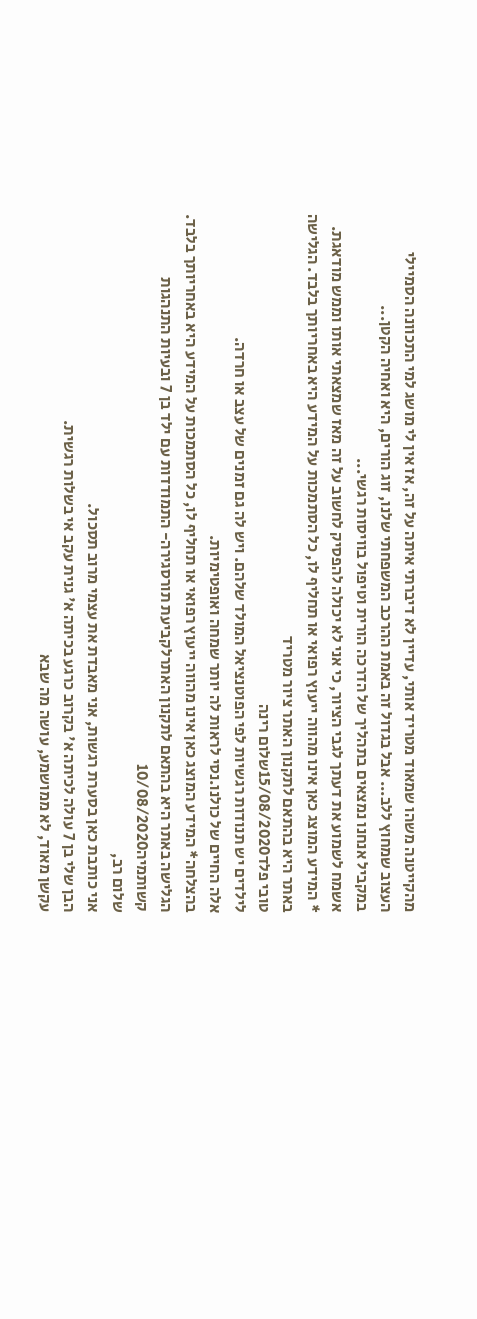מהקייטנה משהו שמאוד מטריד אותי, עדיין לא דיברתי איתה על זה, אז אין לי מושג למי התכוונה הסמיילי העצוב שמחוץ ללב... אבל בגדול זה באמת ההרכב המשפחתי שלנו, זוג הורים, היא ואחיה הקטן...
במקביל אנחנו נמצאים בתהליך של הדרכה הורית וטיפול בוויסות רגשי...
אשמח לשמוע את דעתך לגבי הציור, כי אני לא יכולה להפסיק לחשוב על זה מאז שמצאתי אותו וממש מודאגת.
* המידע המוצג כאן אינו מהווה ייעוץ רפואי או תחליף לו, כל הסתמכות על המידע היא באחריותך בלבד. הגלישה באתר היא בהתאם לתקנון האתר ציור מטריד
טובי פלד15/08/2020שלום רינה
לילדים יש תנודות רגשיות לפי הפוטנציאל המולד שלהם. ויש לה גם זמנים של עצב או חרדה.
אלה החיים של כולנו.נסי לראות לה יותר שמחה ואופטימיות.
בהצלחה* המידע המוצג כאן אינו מהווה ייעוץ רפואי או תחליף לו, כל הסתמכות על המידע היא באחריותך בלבד. הגלישה באתר היא בהתאם לתקנון האתרלקביעת תורסגירה- התמודדות עם ילד בן 7 ובעיות התנהגות קשותמיה10/08/2020
שלום רב,
אני כותבת כאן בסערת רגשות, אני מאבדת את עצמי מרוב תסכול.
הבן שלי בן 7 עולה לכיתה א' בקרוב כרגע בכיתה א' גנית עקב אי בשלות רגשית.
עקשן מאוד, לא ממושמע, עושה מה שבא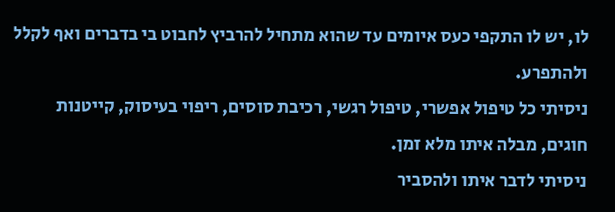לו, יש לו התקפי כעס איומים עד שהוא מתחיל להרביץ לחבוט בי בדברים ואף לקלל ולהתפרע.
ניסיתי כל טיפול אפשרי, טיפול רגשי, רכיבת סוסים, ריפוי בעיסוק, קייטנות חוגים, מבלה איתו מלא זמן.
ניסיתי לדבר איתו ולהסביר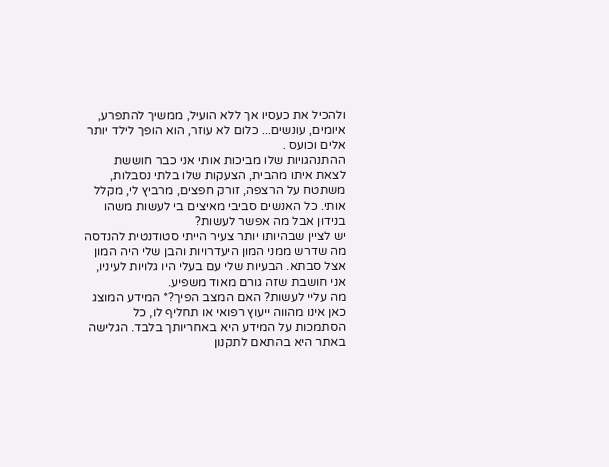ולהכיל את כעסיו אך ללא הועיל, ממשיך להתפרע, איומים, עונשים... כלום לא עוזר, הוא הופך לילד יותר אלים וכועס .
ההתנהגויות שלו מביכות אותי אני כבר חוששת לצאת איתו מהבית, הצעקות שלו בלתי נסבלות, משתטח על הרצפה, זורק חפצים, מרביץ לי, מקלל אותי. כל האנשים סביבי מאיצים בי לעשות משהו בנידון אבל מה אפשר לעשות?
יש לציין שבהיותו יותר צעיר הייתי סטודנטית להנדסה מה שדרש ממני המון היעדרויות והבן שלי היה המון אצל סבתא. הבעיות שלי עם בעלי היו גלויות לעיניו, אני חושבת שזה גורם מאוד משפיע.
מה עליי לעשות? האם המצב הפיך?* המידע המוצג כאן אינו מהווה ייעוץ רפואי או תחליף לו, כל הסתמכות על המידע היא באחריותך בלבד. הגלישה באתר היא בהתאם לתקנון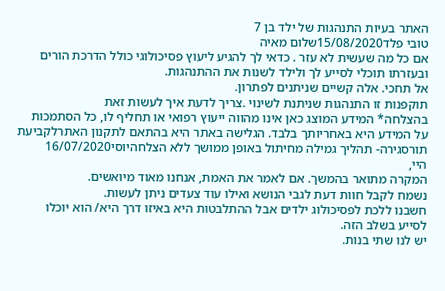האתר בעיות התנהגות של ילד בן 7
טובי פלד15/08/2020שלום מאיה
אם כל מה שעשית לא עזר . כדאי לך להגיע ליעוץ פסיכולוגי כולל הדרכת הורים ובעזרתו תוכלי לסייע לך ולילד לשנות את ההתנהגות.
אל תחכי. אלה קשיים שניתנים לפתרון.
תוקפנות זו התנהגות שניתנת לשינוי .צריך לדעת איך לעשות זאת
בהצלחה* המידע המוצג כאן אינו מהווה ייעוץ רפואי או תחליף לו, כל הסתמכות על המידע היא באחריותך בלבד. הגלישה באתר היא בהתאם לתקנון האתרלקביעת תורסגירה- תהליך גמילה מחיתול באופן ממושך ללא הצלחהיוסי16/07/2020
היי,
המקרה מתואר בהמשך. אם לאמר את האמת, אנחנו מאוד מיואשים.
נשמח לקבל חוות דעת לגבי הנושא ואילו עוד צעדים ניתן לעשות.
חשבנו ללכת לפסיכולוג ילדים אבל ההתלבטות היא באיזו דרך היא/ הוא יוכלו לסייע בשלב הזה.
יש לנו שתי בנות.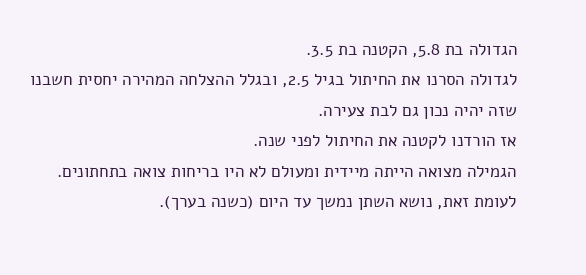הגדולה בת 5.8, הקטנה בת 3.5.
לגדולה הסרנו את החיתול בגיל 2.5, ובגלל ההצלחה המהירה יחסית חשבנו שזה יהיה נכון גם לבת צעירה.
אז הורדנו לקטנה את החיתול לפני שנה.
הגמילה מצואה הייתה מיידית ומעולם לא היו בריחות צואה בתחתונים.
לעומת זאת, נושא השתן נמשך עד היום (כשנה בערך).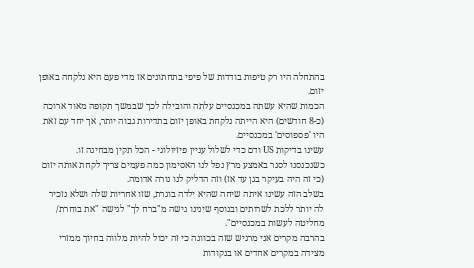בהתחלה היו רק טיפות בודדות של פיפי בתחתונים אז מדי פעם היא נלקחה באופן יזום.
הכמות שהיא עשתה במכנסיים עלתה והובילה לכך שבמשך תקופה מאוד ארוכה (כ-8 חודשים) היא הייתה נלקחת באופן יזום בתדירות גבוה יותר, אך יחד עם זאת היו 'פספוסים' במכנסיים.
עשינו בדיקות US ודם כדי לשלול עניין פיזיולוגי - הכל תקין מבחינה זו.
כשנכנסנו לסגר באמצע מרץ נפל לנו האסימון כמה פעמים צריך לקחת אותה יזום (כי זה היה בעיקר בגן עד אז) וזה הדליק לנו נורה אדומה.
בשלב הזה עשינו איתה שיחה שהיא ילדה בוגרת, שזו אחריות שלה ושלא נזכיר לה יותר ללכת לשרותים ובנוסף שינינו גישה מ"ברח לך" לגישה "את בוחרת/ מחליטה לעשות במכנסיים".
בהרבה מקרים אני מרגיש שזה בכוונה כי זה יכול להיות מלווה בחיוך ממזרי מצידה במקרים אחדים או בנקודות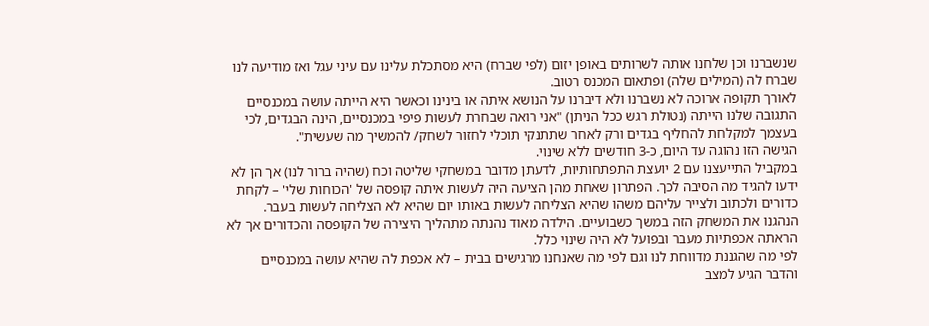שנשברנו וכן שלחנו אותה לשרותים באופן יזום (לפי שברח) היא מסתכלת עלינו עם עיני עגל ואז מודיעה לנו שברח לה (המילים שלה) ופתאום המכנס רטוב.
לאורך תקופה ארוכה לא נשברנו ולא דיברנו על הנושא איתה או בינינו וכאשר היא הייתה עושה במכנסיים התגובה שלנו הייתה (נטולת רגש ככל הניתן) "אני רואה שבחרת לעשות פיפי במכנסיים, הינה הבגדים, לכי בעצמך למקלחת להחליף בגדים ורק לאחר שתתנקי תוכלי לחזור לשחק/ להמשיך מה שעשית".
הגישה הזו נהוגה עד היום, כ-3 חודשים ללא שינוי.
במקביל התייעצנו עם 2 יועצת התפתחותיות, לדעתן מדובר במשחקי שליטה וכח (שהיה ברור לנו) אך הן לא ידעו להגיד מה הסיבה לכך. הפתרון שאחת מהן הציעה היה לעשות איתה קופסה של 'הכוחות שלי' – לקחת כדורים ולכתוב ולצייר עליהם משהו שהיא הצליחה לעשות באותו יום שהיא לא הצליחה לעשות בעבר. הנהגנו את המשחק הזה במשך כשבועיים. הילדה מאוד נהנתה מתהליך היצירה של הקופסה והכדורים אך לא הראתה אכפתיות מעבר ובפועל לא היה שינוי כלל.
לפי מה שהגננת מדווחת לנו וגם לפי מה שאנחנו מרגישים בבית – לא אכפת לה שהיא עושה במכנסיים והדבר הגיע למצב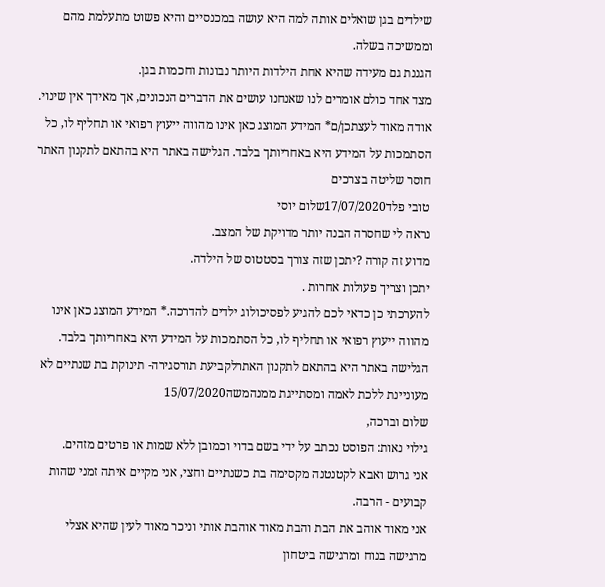שילדים בגן שואלים אותה למה היא עושה במכנסיים והיא פשוט מתעלמת מהם וממשיכה בשלה.
הגננת גם מעידה שהיא אחת הילדות היותר נבונות וחכמות בגן.
מצד אחד כולם אומרים לנו שאנחנו עושים את הדברים הנכונים, אך מאידך אין שינוי.
אודה מאוד לעצתכן/ם* המידע המוצג כאן אינו מהווה ייעוץ רפואי או תחליף לו, כל הסתמכות על המידע היא באחריותך בלבד. הגלישה באתר היא בהתאם לתקנון האתר חוסר שליטה בצרכים
טובי פלד17/07/2020שלום יוסי
נראה לי שחסרה הבנה יותר מדויקת של המצב.
מדוע זה קורה ?יתכן שזה צורך בסטטוס של הילדה.
יתכן וצריך פעולות אחרות .
להערכתי כן כדאי לכם להגיע לפסיכולוג ילדים להדרכה.* המידע המוצג כאן אינו מהווה ייעוץ רפואי או תחליף לו, כל הסתמכות על המידע היא באחריותך בלבד. הגלישה באתר היא בהתאם לתקנון האתרלקביעת תורסגירה- תינוקת בת שנתיים לא מעוניינת ללכת לאמה ומסתייגת ממנהמשה15/07/2020
שלום וברכה,
גילוי נאות: הפוסט נכתב על ידי בשם בדוי וכמובן ללא שמות או פרטים מזהים.
אני גרוש ואבא לקטנטנה מקסימה בת כשנתיים וחצי, אני מקיים איתה זמני שהות קבועים - הרבה.
אני מאוד אוהב את הבת והבת מאוד אוהבת אותי וניכר מאוד לעין שהיא אצלי מרגישה בנוח ומרגישה ביטחון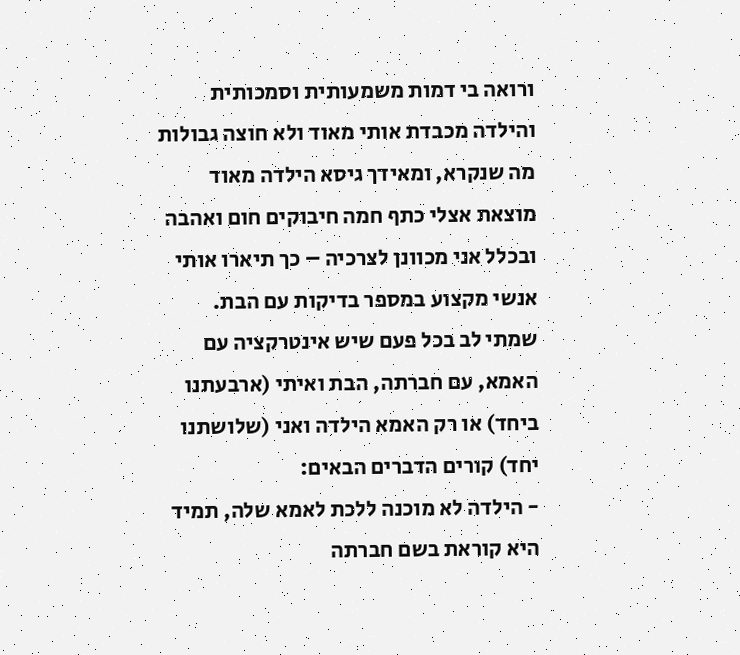ורואה בי דמות משמעותית וסמכותית והילדה מכבדת אותי מאוד ולא חוצה גבולות מה שנקרא, ומאידך גיסא הילדה מאוד מוצאת אצלי כתף חמה חיבוקים חום ואהבה ובכלל אני מכוונן לצרכיה – כך תיארו אותי אנשי מקצוע במספר בדיקות עם הבת.
שמתי לב בכל פעם שיש אינטרקציה עם האמא, עם חברתה, הבת ואיתי (ארבעתנו ביחד) או רק האמא הילדה ואני (שלושתנו יחד) קורים הדברים הבאים:
- הילדה לא מוכנה ללכת לאמא שלה, תמיד היא קוראת בשם חברתה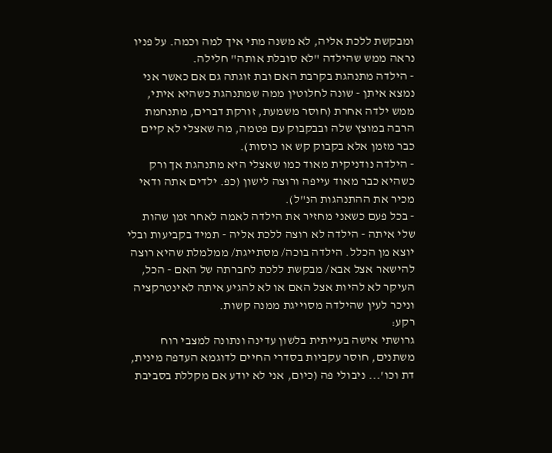ומבקשת ללכת אליה, לא משנה מתי איך למה וכמה. על פניו נראה ממש שהילדה "לא סובלת אותה" חלילה.
- הילדה מתנהגת בקרבת האם ובת זוגתה גם אם כאשר אני נמצא איתן - שונה לחלוטין ממה שמתנהגת כשהיא איתי, ממש ילדה אחרת (חוסר משמעת, זורקת דברים, מתנחמת הרבה במוצץ שלה ובבקבוק עם פטמה, מה שאצלי לא קיים כבר מזמן אלא בקבוק קש או כוסות).
- הילדה נודניקית מאוד כמו שאצלי היא מתנהגת אך ורק כשהיא כבר מאוד עייפה ורוצה לישון (כפ. ילדים אתה ודאי מכיר את ההתנהגות הנ"ל).
- בכל פעם כשאני מחזיר את הילדה לאמה לאחר זמן שהות שלי איתה - הילדה לא רוצה ללכת אליה - תמיד בקביעות ובלי יוצא מן הכלל. הילדה בוכה/ מסתייגת/ ממלמלת שהיא רוצה להישאר אצל אבא/ מבקשת ללכת לחברתה של האם - הכל, העיקר לא להיות אצל האם או לא להגיע איתה לאינטרקציה וניכר לעין שהילדה מסוייגת ממנה קשות.
רקע:
גרושתי אישה בעייתית בלשון עדינה ונתונה למצבי רוח משתנים, חוסר עקביות בסדרי החיים לדוגמא העדפה מינית, דת וכו'... ניבולי פה (כיום, אני לא יודע אם מקללת בסביבת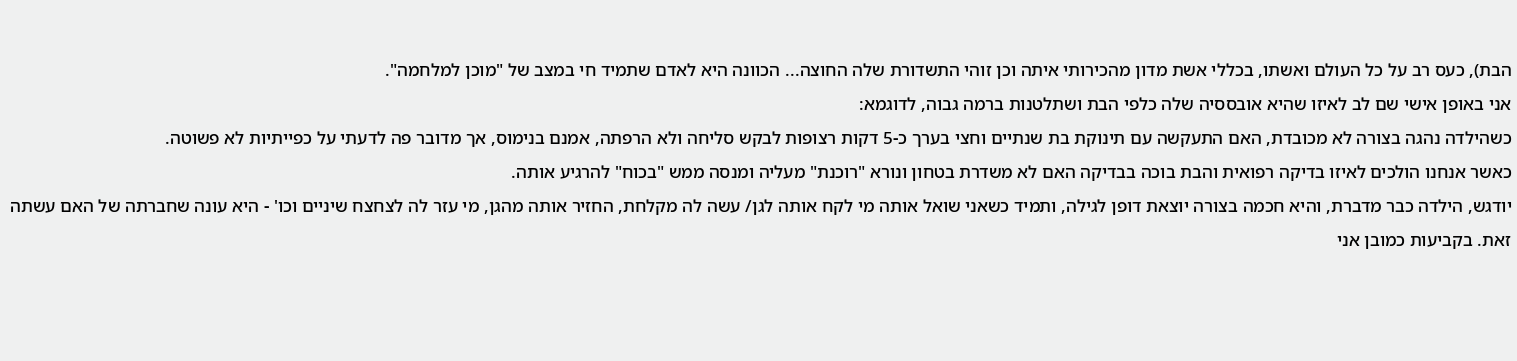הבת), כעס רב על כל העולם ואשתו, בכללי אשת מדון מהכירותי איתה וכן זוהי התשדורת שלה החוצה... הכוונה היא לאדם שתמיד חי במצב של "מוכן למלחמה".
אני באופן אישי שם לב לאיזו שהיא אובססיה שלה כלפי הבת ושתלטנות ברמה גבוה, לדוגמא:
כשהילדה נהגה בצורה לא מכובדת, האם התעקשה עם תינוקת בת שנתיים וחצי בערך כ-5 דקות רצופות לבקש סליחה ולא הרפתה, אמנם בנימוס, אך מדובר פה לדעתי על כפייתיות לא פשוטה.
כאשר אנחנו הולכים לאיזו בדיקה רפואית והבת בוכה בבדיקה האם לא משדרת בטחון ונורא "רוכנת" מעליה ומנסה ממש "בכוח" להרגיע אותה.
יודגש, הילדה כבר מדברת, והיא חכמה בצורה יוצאת דופן לגילה, ותמיד כשאני שואל אותה מי לקח אותה לגן/ עשה לה מקלחת, החזיר אותה מהגן, מי עזר לה לצחצח שיניים וכו' - היא עונה שחברתה של האם עשתה זאת. בקביעות כמובן אני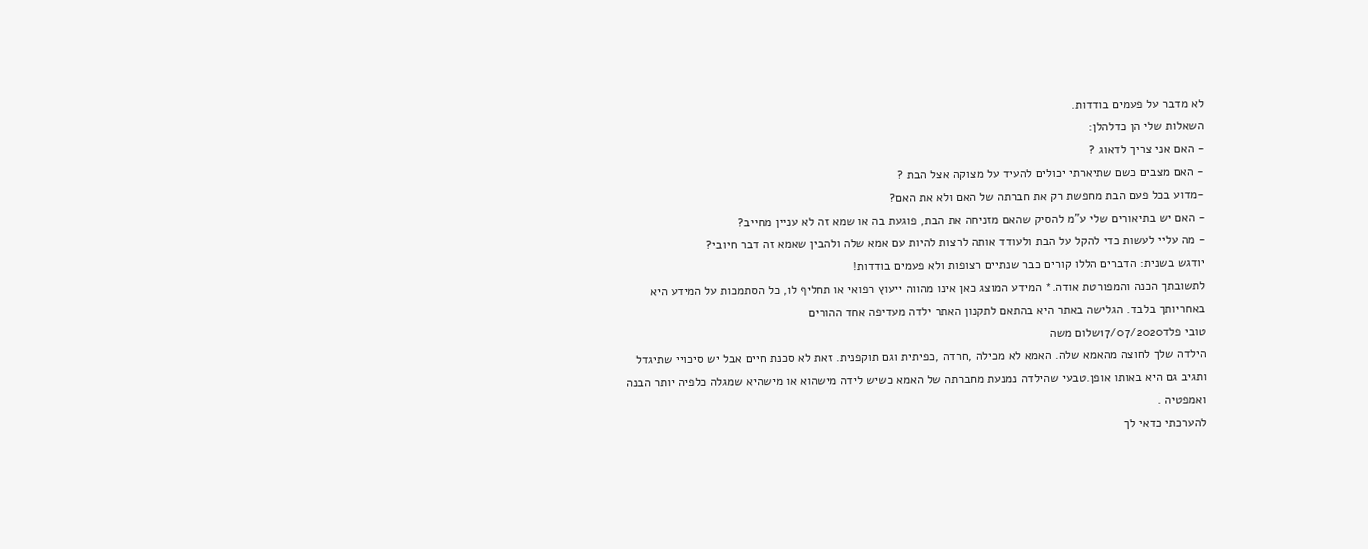לא מדבר על פעמים בודדות.
השאלות שלי הן כדלהלן:
- האם אני צריך לדאוג ?
- האם מצבים כשם שתיארתי יכולים להעיד על מצוקה אצל הבת ?
-מדוע בכל פעם הבת מחפשת רק את חברתה של האם ולא את האם?
- האם יש בתיאורים שלי ע"מ להסיק שהאם מזניחה את הבת, פוגעת בה או שמא זה לא עניין מחייב?
- מה עליי לעשות כדי להקל על הבת ולעודד אותה לרצות להיות עם אמא שלה ולהבין שאמא זה דבר חיובי?
יודגש בשנית: הדברים הללו קורים כבר שנתיים רצופות ולא פעמים בודדות!
לתשובתך הכנה והמפורטת אודה.* המידע המוצג כאן אינו מהווה ייעוץ רפואי או תחליף לו, כל הסתמכות על המידע היא באחריותך בלבד. הגלישה באתר היא בהתאם לתקנון האתר ילדה מעדיפה אחד ההורים
טובי פלד17/07/2020שלום משה
הילדה שלך לחוצה מהאמא שלה. האמא לא מכילה ,חרדה ,כפיתית וגם תוקפנית. זאת לא סכנת חיים אבל יש סיכויי שתיגדל ותגיב גם היא באותו אופן.טבעי שהילדה נמנעת מחברתה של האמא כשיש לידה מישהוא או מישהיא שמגלה כלפיה יותר הבנה ואמפטיה .
להערכתי כדאי לך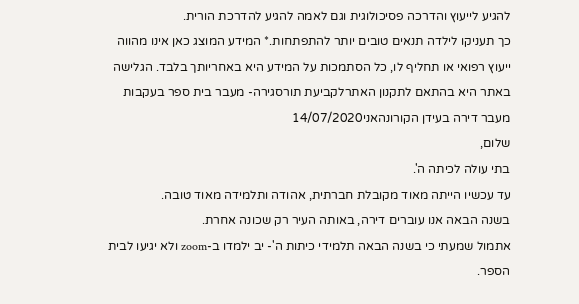להגיע לייעוץ והדרכה פסיכולוגית וגם לאמה להגיע להדרכת הורית.
כך תעניקו לילדה תנאים טובים יותר להתפתחות.* המידע המוצג כאן אינו מהווה ייעוץ רפואי או תחליף לו, כל הסתמכות על המידע היא באחריותך בלבד. הגלישה באתר היא בהתאם לתקנון האתרלקביעת תורסגירה- מעבר בית ספר בעקבות מעבר דירה בעידן הקורונהאני14/07/2020
שלום,
בתי עולה לכיתה ה'.
עד עכשיו הייתה מאוד מקובלת חברתית, אהודה ותלמידה מאוד טובה.
בשנה הבאה אנו עוברים דירה, באותה העיר רק שכונה אחרת.
אתמול שמעתי כי בשנה הבאה תלמידי כיתות ה'- יב ילמדו ב-zoom ולא יגיעו לבית הספר.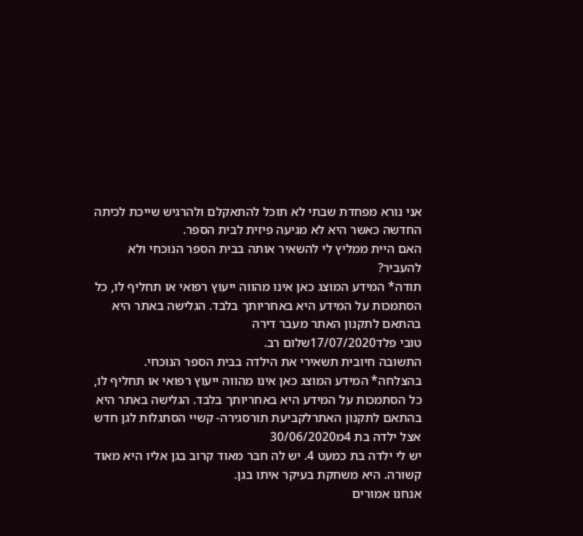אני נורא מפחדת שבתי לא תוכל להתאקלם ולהרגיש שייכת לכיתה החדשה כאשר היא לא מגיעה פיזית לבית הספר.
האם היית ממליץ לי להשאיר אותה בבית הספר הנוכחי ולא להעביר?
תודה* המידע המוצג כאן אינו מהווה ייעוץ רפואי או תחליף לו, כל הסתמכות על המידע היא באחריותך בלבד. הגלישה באתר היא בהתאם לתקנון האתר מעבר דירה
טובי פלד17/07/2020שלום רב.
התשובה חיובית תשאירי את הילדה בבית הספר הנוכחי.
בהצלחה* המידע המוצג כאן אינו מהווה ייעוץ רפואי או תחליף לו, כל הסתמכות על המידע היא באחריותך בלבד. הגלישה באתר היא בהתאם לתקנון האתרלקביעת תורסגירה- קשיי הסתגלות לגן חדש אצל ילדה בת 4מ30/06/2020
יש לי ילדה בת כמעט 4. יש לה חבר מאוד קרוב בגן אליו היא מאוד קשורה. היא משחקת בעיקר איתו בגן.
אנחנו אמורים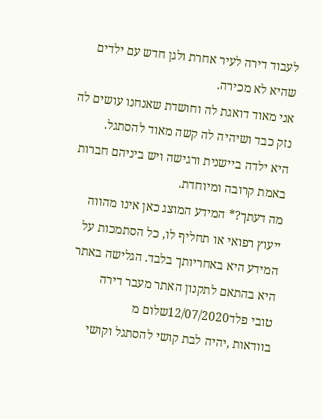לעבוד דירה לעיר אחרת ולגן חדש עם ילדים שהיא לא מכירה.
אני מאוד דואגת לה וחושדת שאנחנו עושים לה נזק כבד ושיהיה לה קשה מאוד להסתגל.
היא ילדה ביישנית ורגישה ויש ביניהם חברות באמת קרובה ומיוחדת.
מה דעתך?* המידע המוצג כאן אינו מהווה ייעוץ רפואי או תחליף לו, כל הסתמכות על המידע היא באחריותך בלבד. הגלישה באתר היא בהתאם לתקנון האתר מעבר דירה
טובי פלד12/07/2020שלום מ
בוודאות ,יהיה לבת קושי להסתגל וקושי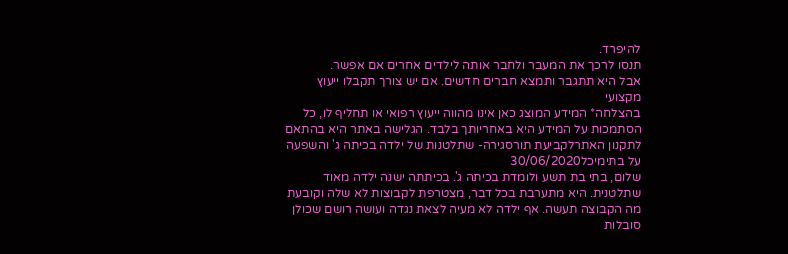להיפרד.
תנסו לרכך את המעבר ולחבר אותה לילדים אחרים אם אפשר.
אבל היא תתגבר ותמצא חברים חדשים. אם יש צורך תקבלו ייעוץ מקצועי
בהצלחה* המידע המוצג כאן אינו מהווה ייעוץ רפואי או תחליף לו, כל הסתמכות על המידע היא באחריותך בלבד. הגלישה באתר היא בהתאם לתקנון האתרלקביעת תורסגירה- שתלטנות של ילדה בכיתה ג' והשפעה על בתימיכל30/06/2020
שלום, בתי בת תשע ולומדת בכיתה ג'. בכיתתה ישנה ילדה מאוד שתלטנית. היא מתערבת בכל דבר, מצטרפת לקבוצות לא שלה וקובעת מה הקבוצה תעשה. אף ילדה לא מעיה לצאת נגדה ועושה רושם שכולן סובלות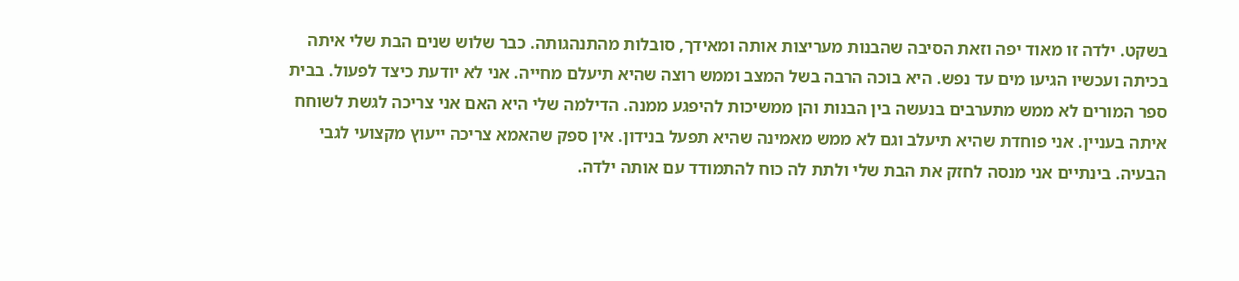בשקט. ילדה זו מאוד יפה וזאת הסיבה שהבנות מעריצות אותה ומאידך, סובלות מהתנהגותה. כבר שלוש שנים הבת שלי איתה בכיתה ועכשיו הגיעו מים עד נפש. היא בוכה הרבה בשל המצב וממש רוצה שהיא תיעלם מחייה. אני לא יודעת כיצד לפעול. בבית ספר המורים לא ממש מתערבים בנעשה בין הבנות והן ממשיכות להיפגע ממנה. הדילמה שלי היא האם אני צריכה לגשת לשוחח איתה בעניין. אני פוחדת שהיא תיעלב וגם לא ממש מאמינה שהיא תפעל בנידון. אין ספק שהאמא צריכה ייעוץ מקצועי לגבי הבעיה. בינתיים אני מנסה לחזק את הבת שלי ולתת לה כוח להתמודד עם אותה ילדה.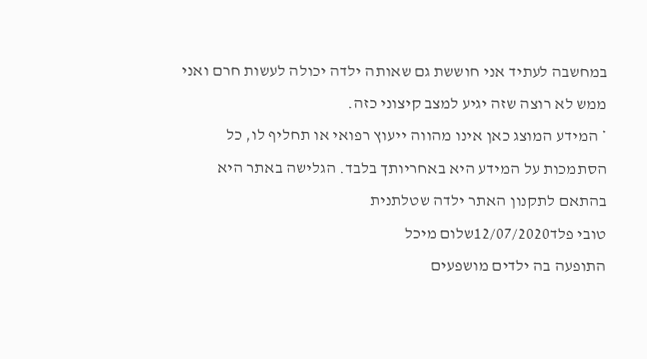במחשבה לעתיד אני חוששת גם שאותה ילדה יכולה לעשות חרם ואני ממש לא רוצה שזה יגיע למצב קיצוני כזה.
* המידע המוצג כאן אינו מהווה ייעוץ רפואי או תחליף לו, כל הסתמכות על המידע היא באחריותך בלבד. הגלישה באתר היא בהתאם לתקנון האתר ילדה שטלתנית
טובי פלד12/07/2020שלום מיכל
התופעה בה ילדים מושפעים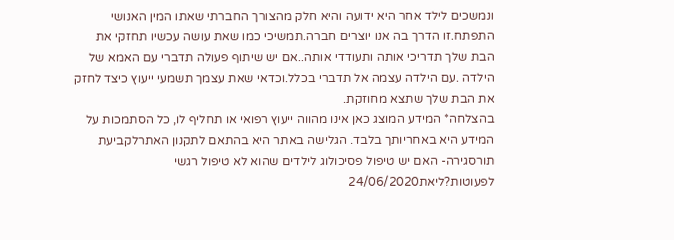ונמשכים לילד אחר היא ידועה והיא חלק מהצורך החברתי שאתו המין האנושי התפתח.זו הדרך בה אנו יוצרים חברה.תמשיכי כמו שאת עושה עכשיו תחזקי את הבת שלך תדריכי אותה ותעודדי אותה..אם יש שיתוף פעולה תדברי עם האמא של הילדה .עם הילדה עצמה אל תדברי בכלל.וכדאי שאת עצמך תשמעי ייעוץ כיצד לחזק את הבת שלך שתצא מחוזקת.
בהצלחה* המידע המוצג כאן אינו מהווה ייעוץ רפואי או תחליף לו, כל הסתמכות על המידע היא באחריותך בלבד. הגלישה באתר היא בהתאם לתקנון האתרלקביעת תורסגירה- האם יש טיפול פסיכולוג לילדים שהוא לא טיפול רגשי לפעוטות?ליאת24/06/2020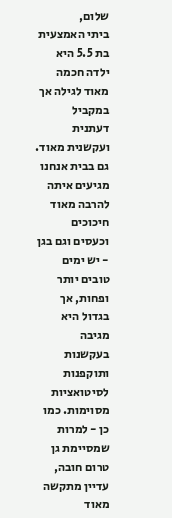שלום,
ביתי האמצעית בת 5.5 היא ילדה חכמה מאוד לגילה אך במקביל דעתנית ועקשנית מאוד. גם בבית אנחנו מגיעים איתה להרבה מאוד חיכוכים וכעסים וגם בגן - יש ימים טובים יותר ופחות, אך בגדול היא מגיבה בעקשנות ותוקפנות לסיטואציות מסוימות. כמו כן - למרות שמסיימת גן טרום חובה, עדיין מתקשה מאוד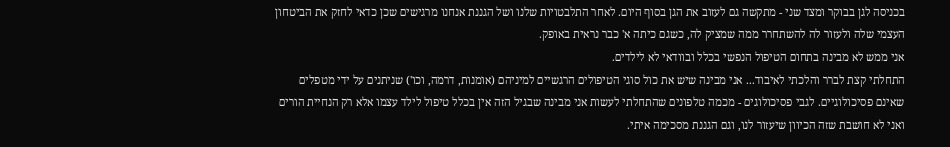בכניסה לגן בבוקר ומצד שני - מתקשה גם לעזוב את הגן בסוף היום. לאחר התלבטויות שלנו ושל הגננת אנחנו מרגישים שכן כדאי לחזק את הביטחון העצמי שלה ולעזור לה להשתחרר ממה שמציק לה, כשגם כיתה א' כבר נראית באופק.
אני ממש לא מבינה בתחום הטיפול הנפשי בכלל ובוודאי לא לילדים.
התחלתי קצת לברר והלכתי לאיבוד... אני מבינה שיש את כול סוגי הטיפולים הרגשיים למיניהם (אומנות, דרמה, וכו') שניתנים על ידי מטפלים שאינם פסיכולוגיים. לגבי פסיכולוגים - מכמה טלפונים שהתחלתי לעשות אני מבינה שבגיל הזה אין בכלל טיפול לילד עצמו אלא רק הנחיית הורים ואני לא חושבת שזה הכיוון שיעזור לנו, וגם הגננת מסכימה איתי.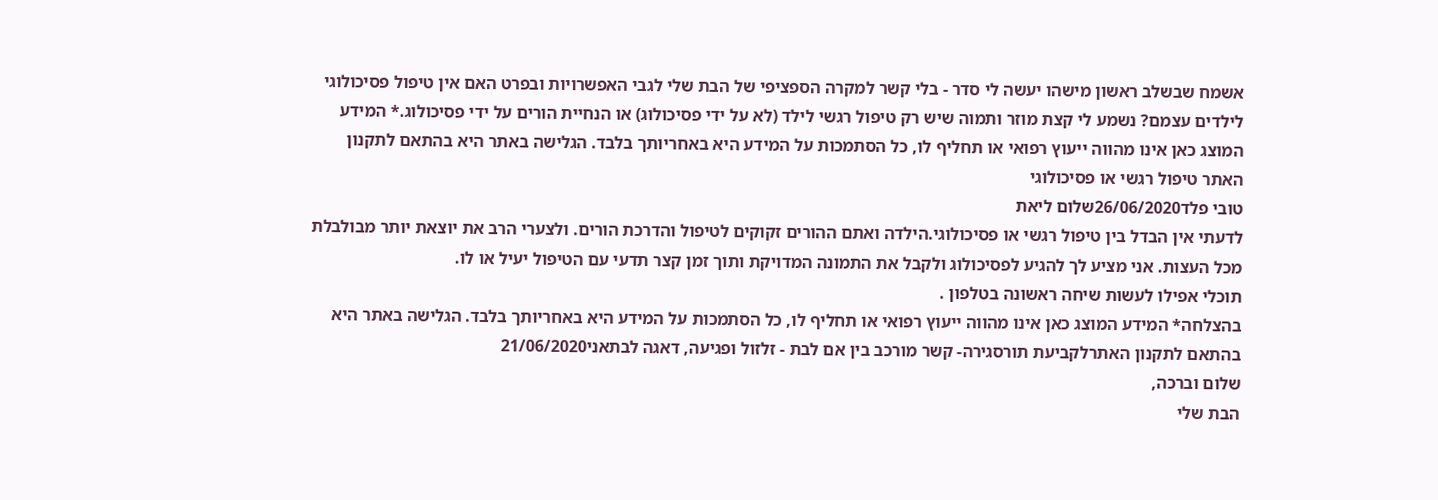אשמח שבשלב ראשון מישהו יעשה לי סדר - בלי קשר למקרה הספציפי של הבת שלי לגבי האפשרויות ובפרט האם אין טיפול פסיכולוגי לילדים עצמם? נשמע לי קצת מוזר ותמוה שיש רק טיפול רגשי לילד (לא על ידי פסיכולוג) או הנחיית הורים על ידי פסיכולוג.* המידע המוצג כאן אינו מהווה ייעוץ רפואי או תחליף לו, כל הסתמכות על המידע היא באחריותך בלבד. הגלישה באתר היא בהתאם לתקנון האתר טיפול רגשי או פסיכולוגי
טובי פלד26/06/2020שלום ליאת
לדעתי אין הבדל בין טיפול רגשי או פסיכולוגי.הילדה ואתם ההורים זקוקים לטיפול והדרכת הורים. ולצערי הרב את יוצאת יותר מבולבלת מכל העצות. אני מציע לך להגיע לפסיכולוג ולקבל את התמונה המדויקת ותוך זמן קצר תדעי עם הטיפול יעיל או לו.
תוכלי אפילו לעשות שיחה ראשונה בטלפון .
בהצלחה* המידע המוצג כאן אינו מהווה ייעוץ רפואי או תחליף לו, כל הסתמכות על המידע היא באחריותך בלבד. הגלישה באתר היא בהתאם לתקנון האתרלקביעת תורסגירה- קשר מורכב בין אם לבת - זלזול ופגיעה, דאגה לבתאני21/06/2020
שלום וברכה,
הבת שלי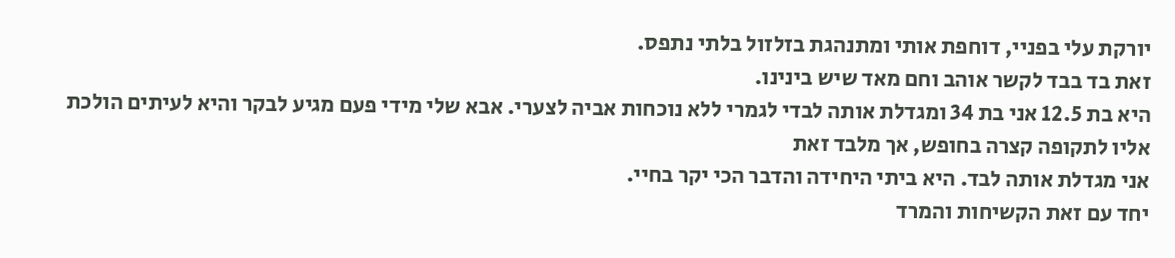יורקת עלי בפניי, דוחפת אותי ומתנהגת בזלזול בלתי נתפס.
זאת בד בבד לקשר אוהב וחם מאד שיש בינינו.
היא בת 12.5 אני בת 34 ומגדלת אותה לבדי לגמרי ללא נוכחות אביה לצערי. אבא שלי מידי פעם מגיע לבקר והיא לעיתים הולכת אליו לתקופה קצרה בחופש, אך מלבד זאת
אני מגדלת אותה לבד. היא ביתי היחידה והדבר הכי יקר בחיי.
יחד עם זאת הקשיחות והמרד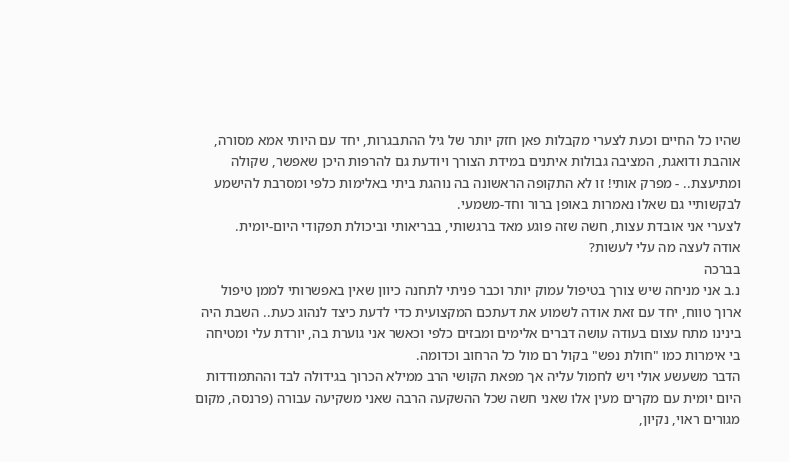שהיו כל החיים וכעת לצערי מקבלות פאן חזק יותר של גיל ההתבגרות, יחד עם היותי אמא מסורה, אוהבת ודואגת, המציבה גבולות איתנים במידת הצורך ויודעת גם להרפות היכן שאפשר, שקולה ומתיעצת.. - מפרק אותי! זו לא התקופה הראשונה בה נוהגת ביתי באלימות כלפי ומסרבת להישמע לבקשותיי גם שאלו נאמרות באופן ברור וחד-משמעי.
לצערי אני אובדת עצות, חשה שזה פוגע מאד ברגשותי, בבריאותי וביכולת תפקודי היום-יומית.
אודה לעצה מה עלי לעשות?
בברכה
נ.ב אני מניחה שיש צורך בטיפול עמוק יותר וכבר פניתי לתחנה כיוון שאין באפשרותי לממן טיפול ארוך טווח, יחד עם זאת אודה לשמוע את דעתכם המקצועית כדי לדעת כיצד לנהוג כעת.. השבת היה בינינו מתח עצום בעודה עושה דברים אלימים ומבזים כלפי וכאשר אני גוערת בה, יורדת עלי ומטיחה בי אימרות כמו "חולת נפש" בקול רם מול כל הרחוב וכדומה.
הדבר משעשע אולי ויש לחמול עליה אך מפאת הקושי הרב ממילא הכרוך בגידולה לבד וההתמודדות היום יומית עם מקרים מעין אלו שאני חשה שכל ההשקעה הרבה שאני משקיעה עבורה (פרנסה, מקום מגורים ראוי, נקיון,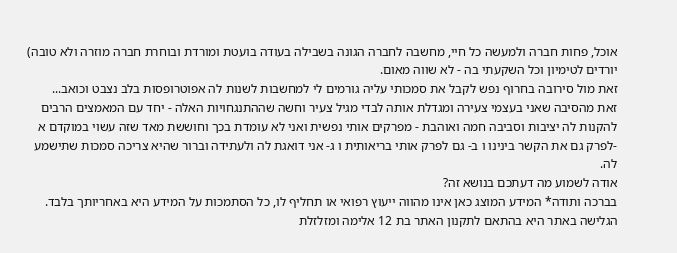אוכל, פחות חברה ולמעשה כל חיי, מחשבה לחברה הגונה בשבילה בעודה בועטת ומורדת ובוחרת חברה מוזרה ולא טובה) יורדים לטימיון וכל השקעתי בה - לא שווה מאום.
זאת מול סירובה בחרוף נפש לקבל את סמכותי עליה גורמים לי למחשבות לשנות לה אפוטרופסות בלב נצבט וכואב...
זאת מהסיבה שאני בעצמי צעירה ומגדלת אותה לבדי מגיל צעיר וחשה שההתנגחויות האלה - יחד עם המאמצים הרבים להקנות לה יציבות וסביבה חמה ואוהבת - מפרקים אותי נפשית ואני לא עומדת בכך וחוששת מאד שזה עשוי במוקדם א -לפרק גם את הקשר בינינו ו ב- גם לפרק אותי בריאותית ו ג- אני דואגת לה ולעתידה וברור שהיא צריכה סמכות שתישמע לה.
אודה לשמוע מה דעתכם בנושא זה?
בברכה ותודה* המידע המוצג כאן אינו מהווה ייעוץ רפואי או תחליף לו, כל הסתמכות על המידע היא באחריותך בלבד. הגלישה באתר היא בהתאם לתקנון האתר בת 12 אלימה ומזלזלת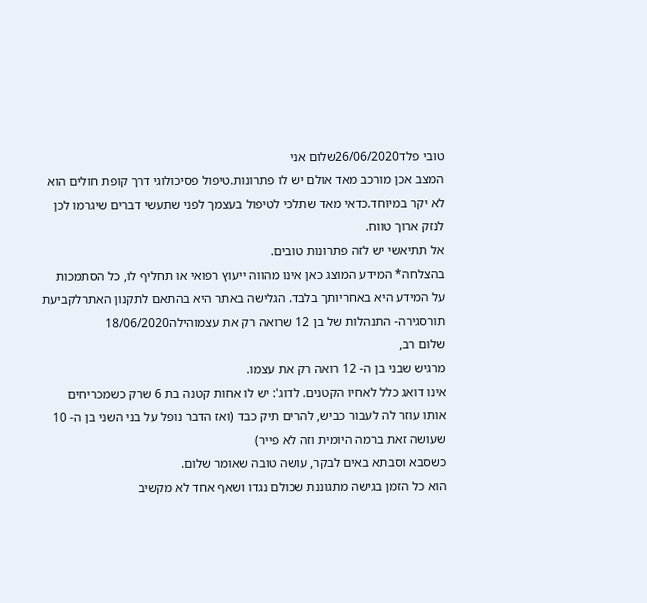טובי פלד26/06/2020שלום אני
המצב אכן מורכב מאד אולם יש לו פתרונות.טיפול פסיכולוגי דרך קופת חולים הוא לא יקר במיוחד.כדאי מאד שתלכי לטיפול בעצמך לפני שתעשי דברים שיגרמו לכן לנזק ארוך טווח.
אל תתיאשי יש לזה פתרונות טובים.
בהצלחה* המידע המוצג כאן אינו מהווה ייעוץ רפואי או תחליף לו, כל הסתמכות על המידע היא באחריותך בלבד. הגלישה באתר היא בהתאם לתקנון האתרלקביעת תורסגירה- התנהלות של בן 12 שרואה רק את עצמוהילה18/06/2020
שלום רב,
מרגיש שבני בן ה- 12 רואה רק את עצמו.
אינו דואג כלל לאחיו הקטנים. לדוג': יש לו אחות קטנה בת 6 שרק כשמכריחים אותו עוזר לה לעבור כביש, להרים תיק כבד (ואז הדבר נופל על בני השני בן ה- 10 שעושה זאת ברמה היומית וזה לא פייר)
כשסבא וסבתא באים לבקר, עושה טובה שאומר שלום.
הוא כל הזמן בגישה מתגוננת שכולם נגדו ושאף אחד לא מקשיב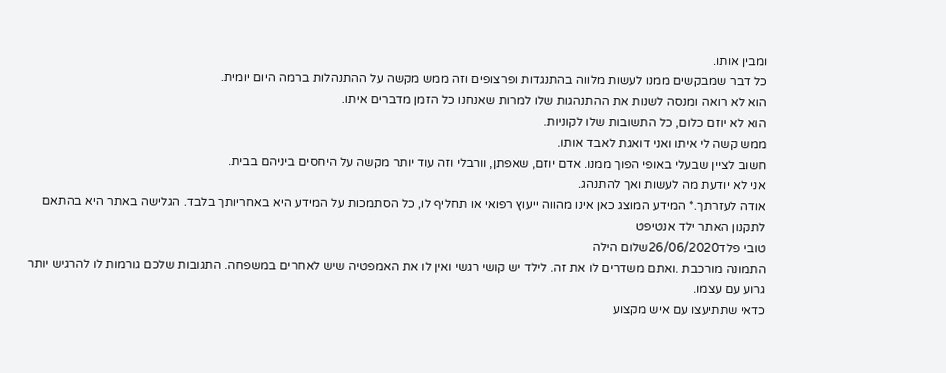ומבין אותו.
כל דבר שמבקשים ממנו לעשות מלווה בהתנגדות ופרצופים וזה ממש מקשה על ההתנהלות ברמה היום יומית.
הוא לא רואה ומנסה לשנות את ההתנהגות שלו למרות שאנחנו כל הזמן מדברים איתו.
הוא לא יוזם כלום, כל התשובות שלו לקוניות.
ממש קשה לי איתו ואני דואגת לאבד אותו.
חשוב לציין שבעלי באופי הפוך ממנו. אדם יוזם, שאפתן, וורבלי וזה עוד יותר מקשה על היחסים ביניהם בבית.
אני לא יודעת מה לעשות ואך להתנהג.
אודה לעזרתך.* המידע המוצג כאן אינו מהווה ייעוץ רפואי או תחליף לו, כל הסתמכות על המידע היא באחריותך בלבד. הגלישה באתר היא בהתאם לתקנון האתר ילד אנטיפט
טובי פלד26/06/2020שלום הילה
התמונה מורכבת .ואתם משדרים לו את זה. לילד יש קושי רגשי ואין לו את האמפטיה שיש לאחרים במשפחה. התגובות שלכם גורמות לו להרגיש יותר גרוע עם עצמו.
כדאי שתתיעצו עם איש מקצוע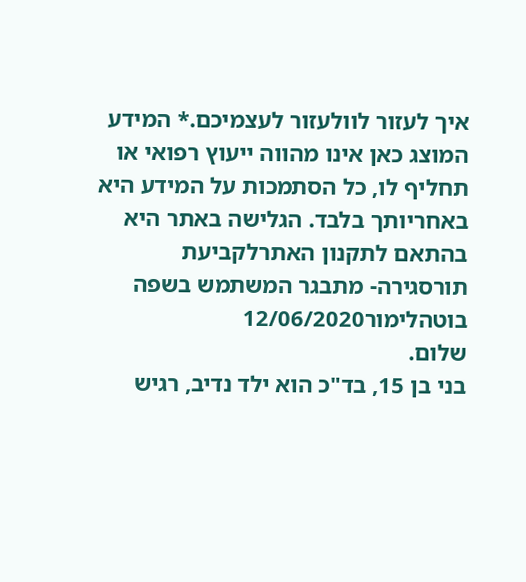איך לעזור לוולעזור לעצמיכם.* המידע המוצג כאן אינו מהווה ייעוץ רפואי או תחליף לו, כל הסתמכות על המידע היא באחריותך בלבד. הגלישה באתר היא בהתאם לתקנון האתרלקביעת תורסגירה- מתבגר המשתמש בשפה בוטהלימור12/06/2020
שלום.
בני בן 15, בד"כ הוא ילד נדיב, רגיש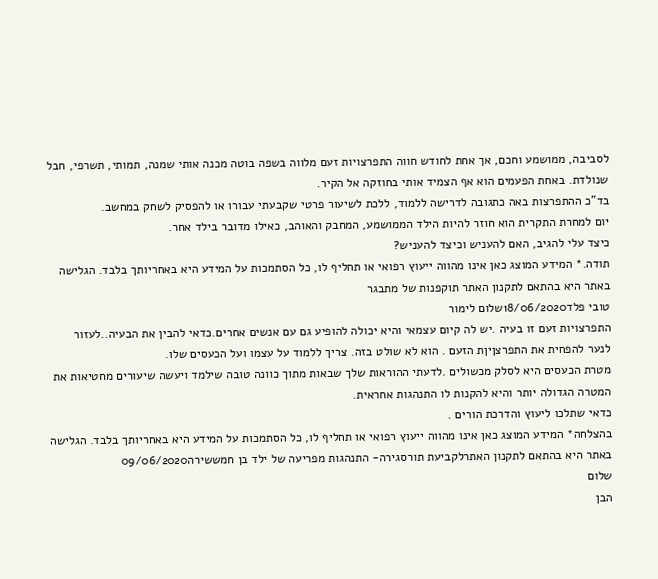לסביבה, ממושמע וחכם, אך אחת לחודש חווה התפרצויות זעם מלווה בשפה בוטה מכנה אותי שמנה, תמותי, תשרפי, חבל שנולדת. באחת הפעמים הוא אף הצמיד אותי בחוזקה אל הקיר.
בד"כ ההתפרצות באה כתגובה לדרישה ללמוד, ללכת לשיעור פרטי שקבעתי עבורו או להפסיק לשחק במחשב.
יום למחרת התקרית הוא חוזר להיות הילד הממושמע, המחבק והאוהב, כאילו מדובר בילד אחר.
כיצד עלי להגיב, האם להעניש וכיצד להעניש?
תודה.* המידע המוצג כאן אינו מהווה ייעוץ רפואי או תחליף לו, כל הסתמכות על המידע היא באחריותך בלבד. הגלישה באתר היא בהתאם לתקנון האתר תוקפנות של מתבגר
טובי פלד18/06/2020שלום לימור
התפרצויות זעם זו בעיה .יש לה קיום עצמאי והיא יכולה להופיע גם עם אנשים אחרים.כדאי להבין את הבעיה..לעזור לנער להפחית את התפרצןיןת הזעם . הוא לא שולט בזה. צריך ללמוד על עצמו ועל הכעסים שלו.
מטרת הכעסים היא לסלק מכשולים .לדעתי ההוראות שלך שבאות מתוך כוונה טובה שילמד ויעשה שיעורים מחטיאות את המטרה הגדולה יותר והיא להקנות לו התנהגות אחראית.
כדאי שתלכו ליעוץ והדרכת הורים .
בהצלחה* המידע המוצג כאן אינו מהווה ייעוץ רפואי או תחליף לו, כל הסתמכות על המידע היא באחריותך בלבד. הגלישה באתר היא בהתאם לתקנון האתרלקביעת תורסגירה- התנהגות מפריעה של ילד בן חמששירה09/06/2020
שלום
הבן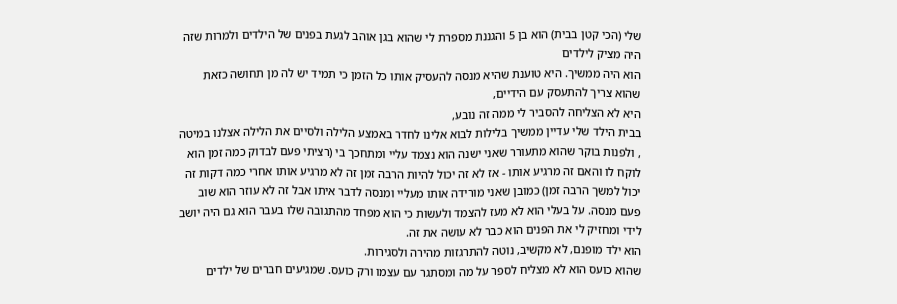שלי (הכי קטן בבית) הוא בן 5 והגננת מספרת לי שהוא בגן אוהב לגעת בפנים של הילדים ולמרות שזה היה מציק לילדים
הוא היה ממשיך. היא טוענת שהיא מנסה להעסיק אותו כל הזמן כי תמיד יש לה מן תחושה כזאת שהוא צריך להתעסק עם הידיים,
היא לא הצליחה להסביר לי ממה זה נובע,
בבית הילד שלי עדיין ממשיך בלילות לבוא אלינו לחדר באמצע הלילה ולסיים את הלילה אצלנו במיטה , ולפנות בוקר שהוא מתעורר שאני ישנה הוא נצמד עליי ומתחכך בי (רציתי פעם לבדוק כמה זמן הוא לוקח לו והאם זה מרגיע אותו - אז לא זה יכול להיות הרבה זמן זה לא מרגיע אותו אחרי כמה דקות זה יכול למשך הרבה זמן) כמובן שאני מורידה אותו מעליי ומנסה לדבר איתו אבל זה לא עוזר הוא שוב פעם מנסה. על בעלי הוא לא מעז להצמד ולעשות כי הוא מפחד מהתגובה שלו בעבר הוא גם היה יושב לידי ומחזיק לי את הפנים הוא כבר לא עושה את זה.
הוא ילד מופנם, לא מקשיב, נוטה להתרגזות מהירה ולסגירות.
שהוא כועס הוא לא מצליח לספר על מה ומסתגר עם עצמו ורק כועס. שמגיעים חברים של ילדים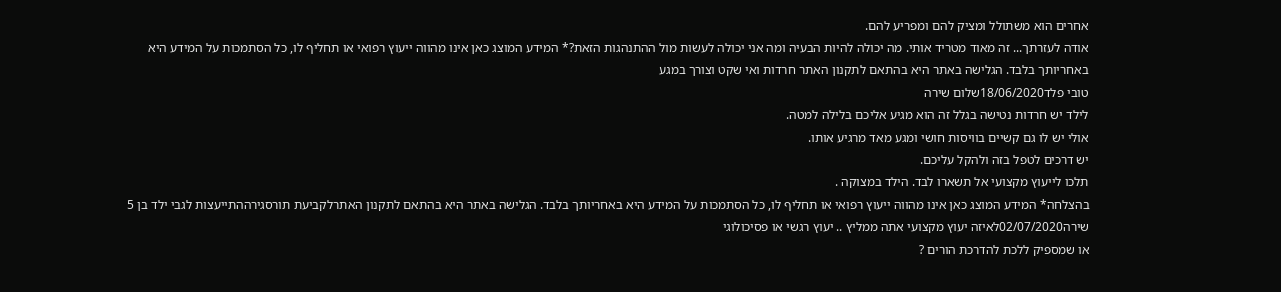אחרים הוא משתולל ומציק להם ומפריע להם.
אודה לעזרתך... זה מאוד מטריד אותי. מה יכולה להיות הבעיה ומה אני יכולה לעשות מול ההתנהגות הזאת?* המידע המוצג כאן אינו מהווה ייעוץ רפואי או תחליף לו, כל הסתמכות על המידע היא באחריותך בלבד. הגלישה באתר היא בהתאם לתקנון האתר חרדות ואי שקט וצורך במגע
טובי פלד18/06/2020שלום שירה
לילד יש חרדות נטישה בגלל זה הוא מגיע אליכם בלילה למטה.
אולי יש לו גם קשיים בוויסות חושי ומגע מאד מרגיע אותו.
יש דרכים לטפל בזה ולהקל עליכם.
תלכו לייעוץ מקצועי אל תשארו לבד. הילד במצוקה .
בהצלחה* המידע המוצג כאן אינו מהווה ייעוץ רפואי או תחליף לו, כל הסתמכות על המידע היא באחריותך בלבד. הגלישה באתר היא בהתאם לתקנון האתרלקביעת תורסגירההתייעצות לגבי ילד בן 5
שירה02/07/2020לאיזה יעוץ מקצועי אתה ממליץ .. יעוץ רגשי או פסיכולוגי
או שמספיק ללכת להדרכת הורים ?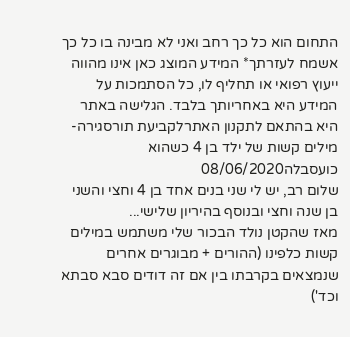התחום הוא כל כך רחב ואני לא מבינה בו כל כך
אשמח לעזרתך* המידע המוצג כאן אינו מהווה ייעוץ רפואי או תחליף לו, כל הסתמכות על המידע היא באחריותך בלבד. הגלישה באתר היא בהתאם לתקנון האתרלקביעת תורסגירה- מילים קשות של ילד בן 4 כשהוא כועסבלה08/06/2020
שלום רב, יש לי שני בנים אחד בן 4 וחצי והשני בן שנה וחצי ובנוסף בהיריון שלישי...
מאז שהקטן נולד הבכור שלי משתמש במילים קשות כלפינו (ההורים + מבוגרים אחרים שנמצאים בקרבתו בין אם זה דודים סבא סבתא וכד')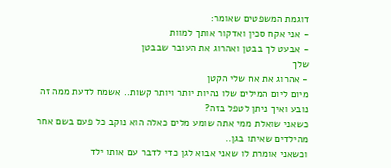דוגמת המשפטים שאומר:
- אני אקח סכין ואדקור אותך למוות
- אבעט לך בבטן ואהרוג את העובר שבבטן
שלך
- אהרוג את אח שלי הקטן
מיום ליום המילים שלו נהיות יותר ויותר קשות.. אשמח לדעת ממה זה נובע ואיך ניתן לטפל בזה?
כשאני שואלת ממי אתה שומע מלים כאלה הוא נוקב כל פעם בשם אחר מהילדים שאיתו בגן..
וכשאני אומרת לו שאני אבוא לגן כדי לדבר עם אותו ילד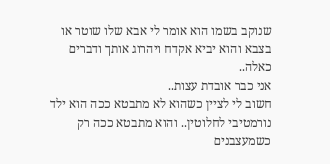שנוקב בשמו הוא אומר לי אבא שלו שוטר או בצבא והוא יביא אקדח ויהרוג אותך ודברים כאלה..
אני כבר אובדת עצות..
חשוב לי לציין כשהוא לא מתבטא ככה הוא ילד נורמטיבי לחלוטין.. והוא מתבטא ככה רק כשמעצבנים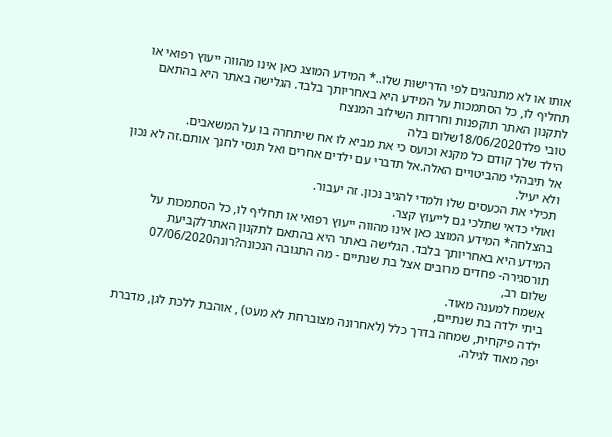אותו או לא מתנהגים לפי הדרישות שלו..* המידע המוצג כאן אינו מהווה ייעוץ רפואי או תחליף לו, כל הסתמכות על המידע היא באחריותך בלבד. הגלישה באתר היא בהתאם לתקנון האתר תוקפנות וחרדות השילוב המנצח
טובי פלד18/06/2020שלום בלה
הילד שלך קודם כל מקנא וכועס כי את מביא לו אח שיתחרה בו על המשאבים.
אל תיבהלי מהביטויים האלה.אל תדברי עם ילדים אחרים ואל תנסי לחנך אותם.זה לא נכון ולא יעיל.
תכילי את הכעסים שלו ולמדי להגיב נכון. זה יעבור.
ואולי כדאי שתלכי גם לייעוץ קצר.
בהצלחה* המידע המוצג כאן אינו מהווה ייעוץ רפואי או תחליף לו, כל הסתמכות על המידע היא באחריותך בלבד. הגלישה באתר היא בהתאם לתקנון האתרלקביעת תורסגירה- פחדים מרובים אצל בת שנתיים - מה התגובה הנכונה?רונה07/06/2020
שלום רב,
אשמח למענה מאוד.
ביתי ילדה בת שנתיים,
ילדה פיקחית, שמחה בדרך כלל (לאחרונה מצוברחת לא מעט) , אוהבת ללכת לגן, מדברת יפה מאוד לגילה.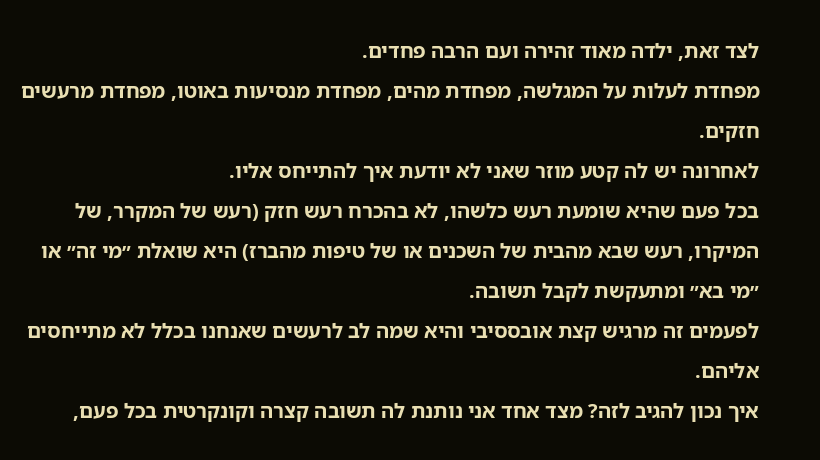לצד זאת, ילדה מאוד זהירה ועם הרבה פחדים.
מפחדת לעלות על המגלשה, מפחדת מהים, מפחדת מנסיעות באוטו, מפחדת מרעשים חזקים.
לאחרונה יש לה קטע מוזר שאני לא יודעת איך להתייחס אליו.
בכל פעם שהיא שומעת רעש כלשהו, לא בהכרח רעש חזק (רעש של המקרר, של המיקרו, רעש שבא מהבית של השכנים או של טיפות מהברז) היא שואלת ״מי זה״ או ״מי בא״ ומתעקשת לקבל תשובה.
לפעמים זה מרגיש קצת אובססיבי והיא שמה לב לרעשים שאנחנו בכלל לא מתייחסים אליהם.
איך נכון להגיב לזה? מצד אחד אני נותנת לה תשובה קצרה וקונקרטית בכל פעם,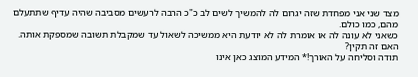מצד שני אני מפחדת שזה יגרום לה להמשיך לשים לב כ"כ הרבה לרעשים מסביבה שהיה עדיף שתתעלם מהם, כמו כולם.
כשאני לא עונה לה או אומרת לה לא יודעת היא ממשיכה לשאול עד שמקבלת תשובה שמספקת אותה.
האם זה תקין?
תודה וסליחה על האורך!* המידע המוצג כאן אינו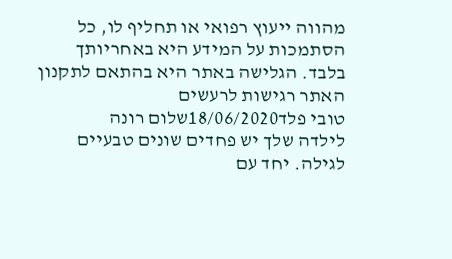מהווה ייעוץ רפואי או תחליף לו, כל הסתמכות על המידע היא באחריותך בלבד. הגלישה באתר היא בהתאם לתקנון האתר רגישות לרעשים
טובי פלד18/06/2020שלום רונה
לילדה שלך יש פחדים שונים טבעיים לגילה. יחד עם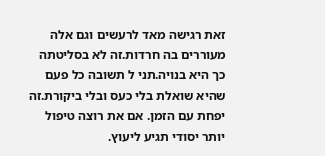זאת רגישה מאד לרעשים וגם אלה מעוררים בה חרדות.זה לא בסליטתה כך היא בנויה.תני ל תשובה כל פעם שהיא שואלת בלי כעס ובלי ביקורת.זה יפחת עם הזמן. אם את רוצה טיפול יותר יסודי תגיע ליעוץ.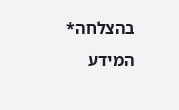בהצלחה* המידע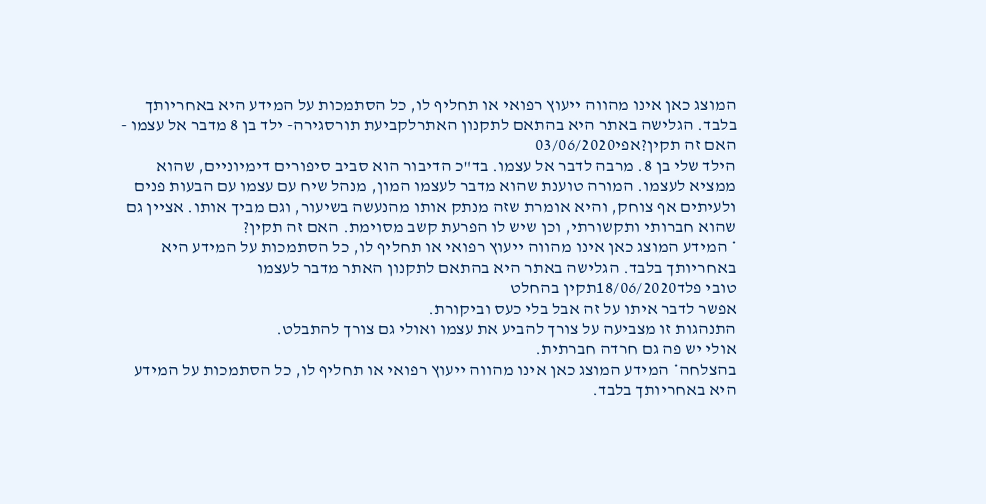המוצג כאן אינו מהווה ייעוץ רפואי או תחליף לו, כל הסתמכות על המידע היא באחריותך בלבד. הגלישה באתר היא בהתאם לתקנון האתרלקביעת תורסגירה- ילד בן 8 מדבר אל עצמו - האם זה תקין?אפי03/06/2020
הילד שלי בן 8. מרבה לדבר אל עצמו. בד"כ הדיבור הוא סביב סיפורים דימיוניים, שהוא ממציא לעצמו. המורה טוענת שהוא מדבר לעצמו המון, מנהל שיח עם עצמו עם הבעות פנים ולעיתים אף צוחק, והיא אומרת שזה מנתק אותו מהנעשה בשיעור, וגם מביך אותו. אציין גם שהוא חברותי ותקשורתי, וכן שיש לו הפרעת קשב מסוימת. האם זה תקין?
* המידע המוצג כאן אינו מהווה ייעוץ רפואי או תחליף לו, כל הסתמכות על המידע היא באחריותך בלבד. הגלישה באתר היא בהתאם לתקנון האתר מדבר לעצמו
טובי פלד18/06/2020תקין בהחלט
אפשר לדבר איתו על זה אבל בלי כעס וביקורת.
התנהגות זו מצביעה על צורך להביע את עצמו ואולי גם צורך להתבלט.
אולי יש פה גם חרדה חברתית.
בהצלחה* המידע המוצג כאן אינו מהווה ייעוץ רפואי או תחליף לו, כל הסתמכות על המידע היא באחריותך בלבד.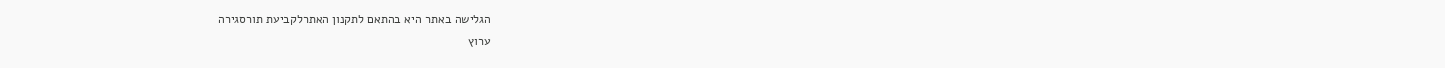הגלישה באתר היא בהתאם לתקנון האתרלקביעת תורסגירה
ערוץ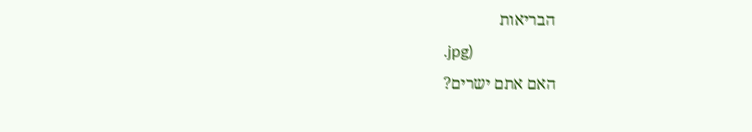הבריאות
.jpg)
האם אתם ישרים?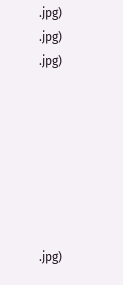.jpg)
.jpg)
.jpg)







.jpg)